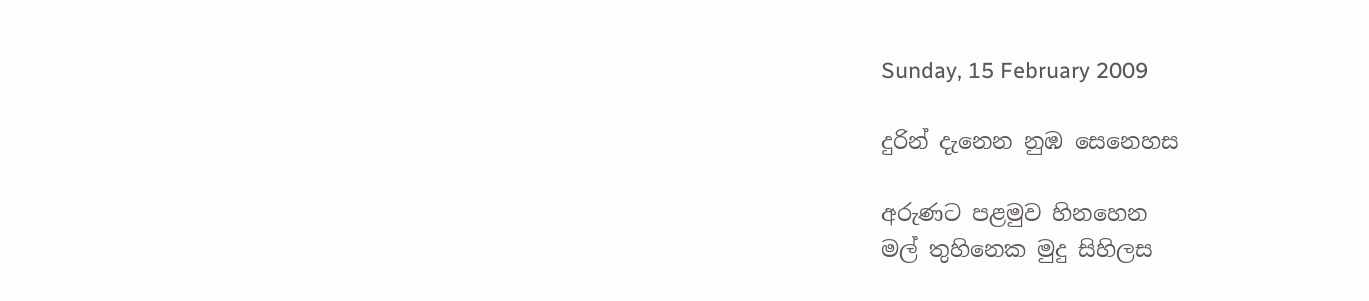Sunday, 15 February 2009

දුරින් දැනෙන නුඹ සෙනෙහස

අරුණට පළමුව හිනහෙන
මල් තුහිනෙක මුදු සිහිලස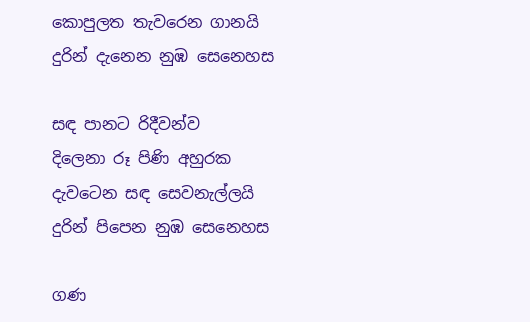කොපුලත තැවරෙන ගානයි
දුරින් දැනෙන නුඹ සෙනෙහස

සඳ පානට රිදීවන්ව
දිලෙනා රූ පිණි අහුරක
දැවටෙන සඳ සෙවනැල්ලයි
දුරින් පිපෙන නුඹ සෙනෙහස

ගණ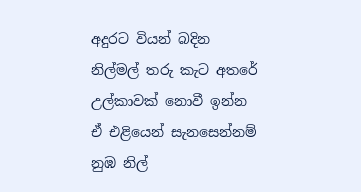අදුරට වියන් බදින
නිල්මල් තරු කැට අතරේ
උල්කාවක් නොවී ඉන්න
ඒ එළියෙන් සැනසෙන්නම්
නුඹ නිල්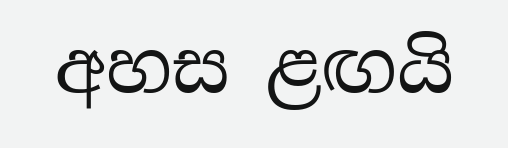අහස ළඟයි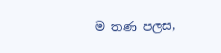ම තණ පලස,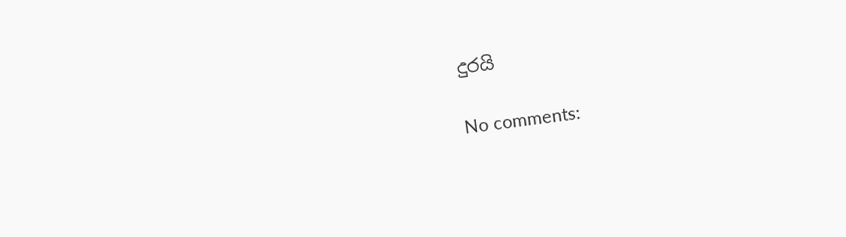දුරයි

No comments: